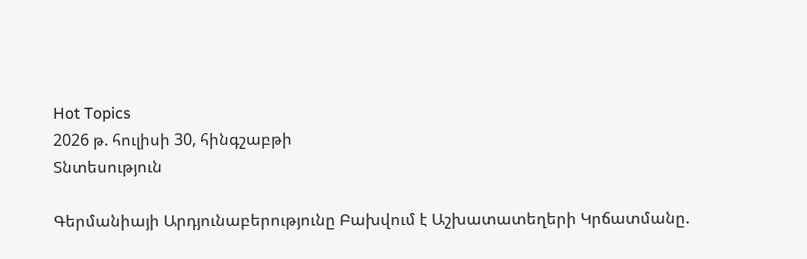Hot Topics
2026 թ. հուլիսի 30, հինգշաբթի
Տնտեսություն

Գերմանիայի Արդյունաբերությունը Բախվում է Աշխատատեղերի Կրճատմանը.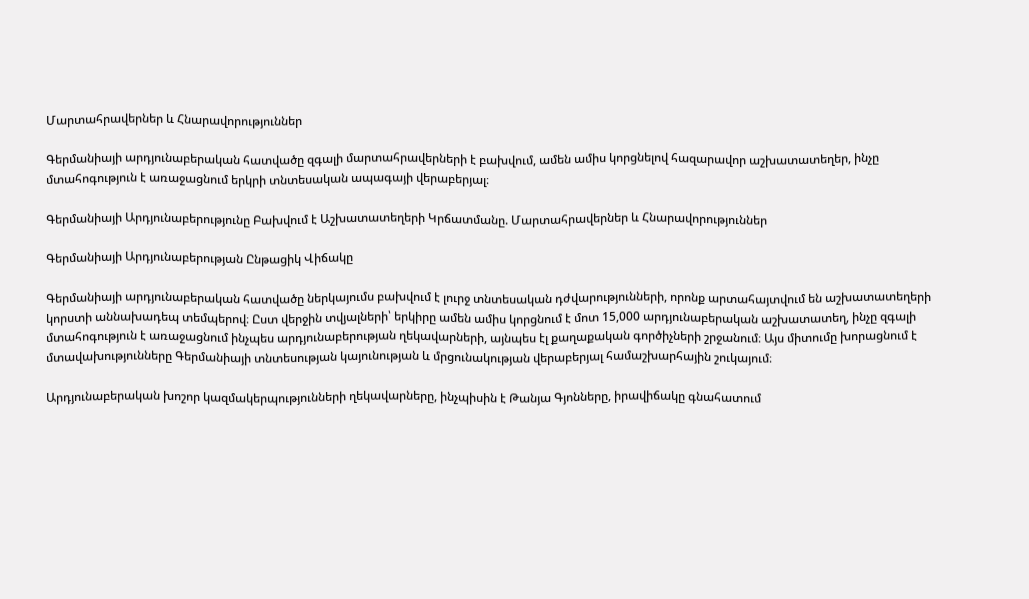Մարտահրավերներ և Հնարավորություններ

Գերմանիայի արդյունաբերական հատվածը զգալի մարտահրավերների է բախվում, ամեն ամիս կորցնելով հազարավոր աշխատատեղեր, ինչը մտահոգություն է առաջացնում երկրի տնտեսական ապագայի վերաբերյալ։

Գերմանիայի Արդյունաբերությունը Բախվում է Աշխատատեղերի Կրճատմանը. Մարտահրավերներ և Հնարավորություններ

Գերմանիայի Արդյունաբերության Ընթացիկ Վիճակը

Գերմանիայի արդյունաբերական հատվածը ներկայումս բախվում է լուրջ տնտեսական դժվարությունների, որոնք արտահայտվում են աշխատատեղերի կորստի աննախադեպ տեմպերով։ Ըստ վերջին տվյալների՝ երկիրը ամեն ամիս կորցնում է մոտ 15,000 արդյունաբերական աշխատատեղ, ինչը զգալի մտահոգություն է առաջացնում ինչպես արդյունաբերության ղեկավարների, այնպես էլ քաղաքական գործիչների շրջանում։ Այս միտումը խորացնում է մտավախությունները Գերմանիայի տնտեսության կայունության և մրցունակության վերաբերյալ համաշխարհային շուկայում։

Արդյունաբերական խոշոր կազմակերպությունների ղեկավարները, ինչպիսին է Թանյա Գյոնները, իրավիճակը գնահատում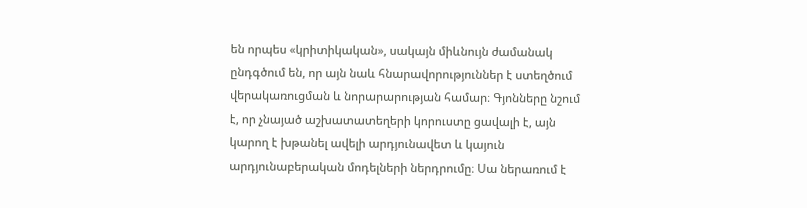են որպես «կրիտիկական», սակայն միևնույն ժամանակ ընդգծում են, որ այն նաև հնարավորություններ է ստեղծում վերակառուցման և նորարարության համար։ Գյոնները նշում է, որ չնայած աշխատատեղերի կորուստը ցավալի է, այն կարող է խթանել ավելի արդյունավետ և կայուն արդյունաբերական մոդելների ներդրումը։ Սա ներառում է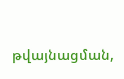թվայնացման,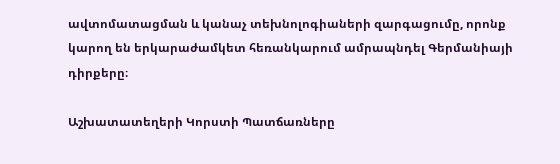ավտոմատացման և կանաչ տեխնոլոգիաների զարգացումը, որոնք կարող են երկարաժամկետ հեռանկարում ամրապնդել Գերմանիայի դիրքերը։

Աշխատատեղերի Կորստի Պատճառները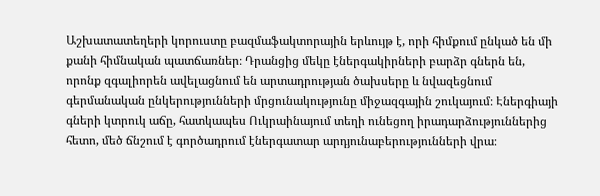Աշխատատեղերի կորուստը բազմաֆակտորային երևույթ է, որի հիմքում ընկած են մի քանի հիմնական պատճառներ։ Դրանցից մեկը էներգակիրների բարձր գներն են, որոնք զգալիորեն ավելացնում են արտադրության ծախսերը և նվազեցնում գերմանական ընկերությունների մրցունակությունը միջազգային շուկայում։ Էներգիայի գների կտրուկ աճը, հատկապես Ուկրաինայում տեղի ունեցող իրադարձություններից հետո, մեծ ճնշում է գործադրում էներգատար արդյունաբերությունների վրա։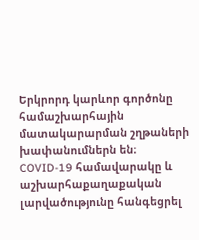Երկրորդ կարևոր գործոնը համաշխարհային մատակարարման շղթաների խափանումներն են։ COVID-19 համավարակը և աշխարհաքաղաքական լարվածությունը հանգեցրել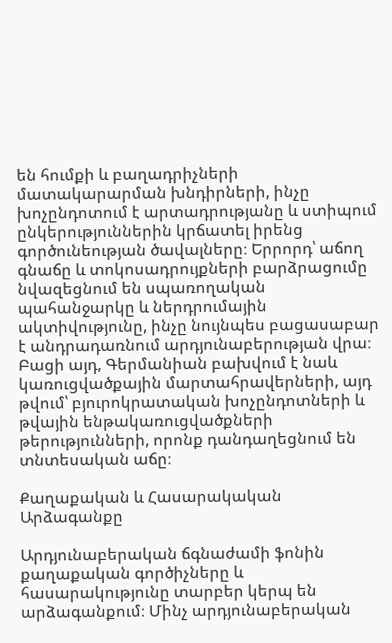են հումքի և բաղադրիչների մատակարարման խնդիրների, ինչը խոչընդոտում է արտադրությանը և ստիպում ընկերություններին կրճատել իրենց գործունեության ծավալները։ Երրորդ՝ աճող գնաճը և տոկոսադրույքների բարձրացումը նվազեցնում են սպառողական պահանջարկը և ներդրումային ակտիվությունը, ինչը նույնպես բացասաբար է անդրադառնում արդյունաբերության վրա։ Բացի այդ, Գերմանիան բախվում է նաև կառուցվածքային մարտահրավերների, այդ թվում՝ բյուրոկրատական խոչընդոտների և թվային ենթակառուցվածքների թերությունների, որոնք դանդաղեցնում են տնտեսական աճը։

Քաղաքական և Հասարակական Արձագանքը

Արդյունաբերական ճգնաժամի ֆոնին քաղաքական գործիչները և հասարակությունը տարբեր կերպ են արձագանքում։ Մինչ արդյունաբերական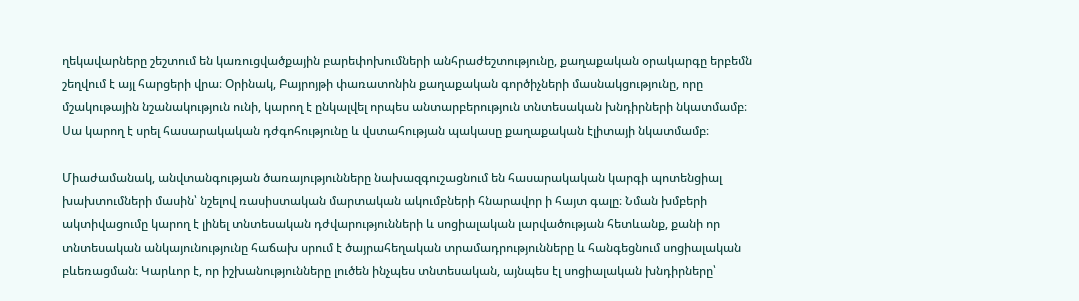ղեկավարները շեշտում են կառուցվածքային բարեփոխումների անհրաժեշտությունը, քաղաքական օրակարգը երբեմն շեղվում է այլ հարցերի վրա։ Օրինակ, Բայրոյթի փառատոնին քաղաքական գործիչների մասնակցությունը, որը մշակութային նշանակություն ունի, կարող է ընկալվել որպես անտարբերություն տնտեսական խնդիրների նկատմամբ։ Սա կարող է սրել հասարակական դժգոհությունը և վստահության պակասը քաղաքական էլիտայի նկատմամբ։

Միաժամանակ, անվտանգության ծառայությունները նախազգուշացնում են հասարակական կարգի պոտենցիալ խախտումների մասին՝ նշելով ռասիստական մարտական ակումբների հնարավոր ի հայտ գալը։ Նման խմբերի ակտիվացումը կարող է լինել տնտեսական դժվարությունների և սոցիալական լարվածության հետևանք, քանի որ տնտեսական անկայունությունը հաճախ սրում է ծայրահեղական տրամադրությունները և հանգեցնում սոցիալական բևեռացման։ Կարևոր է, որ իշխանությունները լուծեն ինչպես տնտեսական, այնպես էլ սոցիալական խնդիրները՝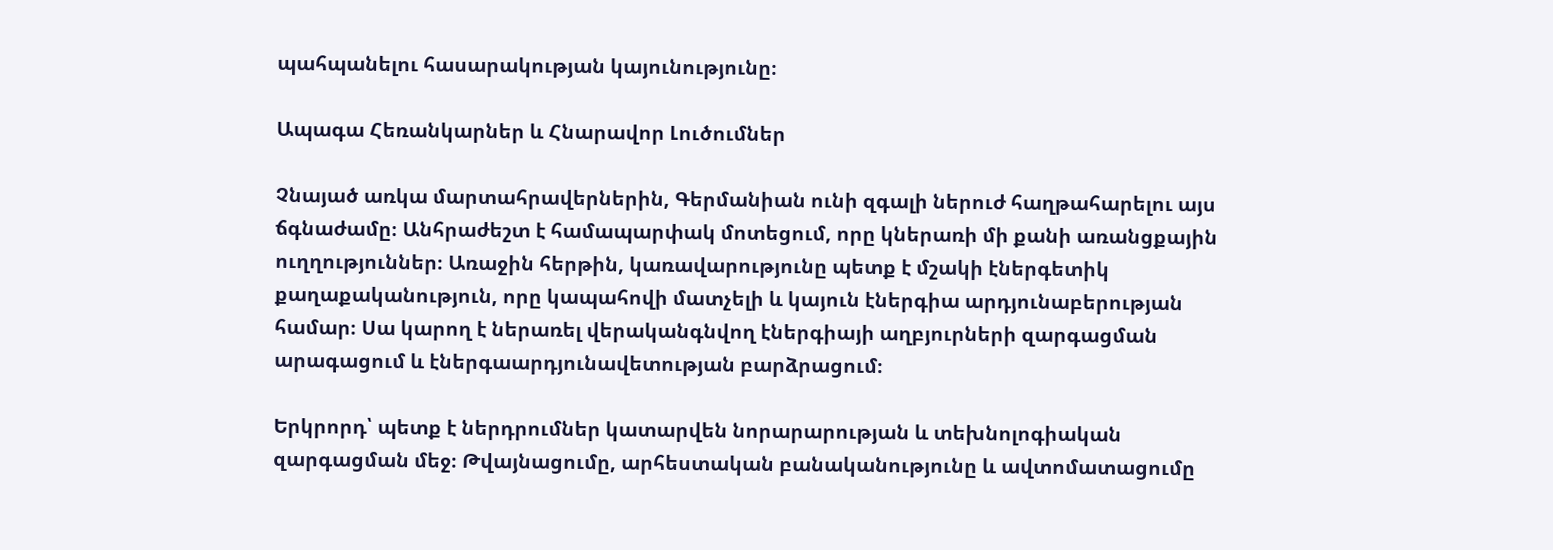պահպանելու հասարակության կայունությունը։

Ապագա Հեռանկարներ և Հնարավոր Լուծումներ

Չնայած առկա մարտահրավերներին, Գերմանիան ունի զգալի ներուժ հաղթահարելու այս ճգնաժամը։ Անհրաժեշտ է համապարփակ մոտեցում, որը կներառի մի քանի առանցքային ուղղություններ։ Առաջին հերթին, կառավարությունը պետք է մշակի էներգետիկ քաղաքականություն, որը կապահովի մատչելի և կայուն էներգիա արդյունաբերության համար։ Սա կարող է ներառել վերականգնվող էներգիայի աղբյուրների զարգացման արագացում և էներգաարդյունավետության բարձրացում։

Երկրորդ՝ պետք է ներդրումներ կատարվեն նորարարության և տեխնոլոգիական զարգացման մեջ։ Թվայնացումը, արհեստական բանականությունը և ավտոմատացումը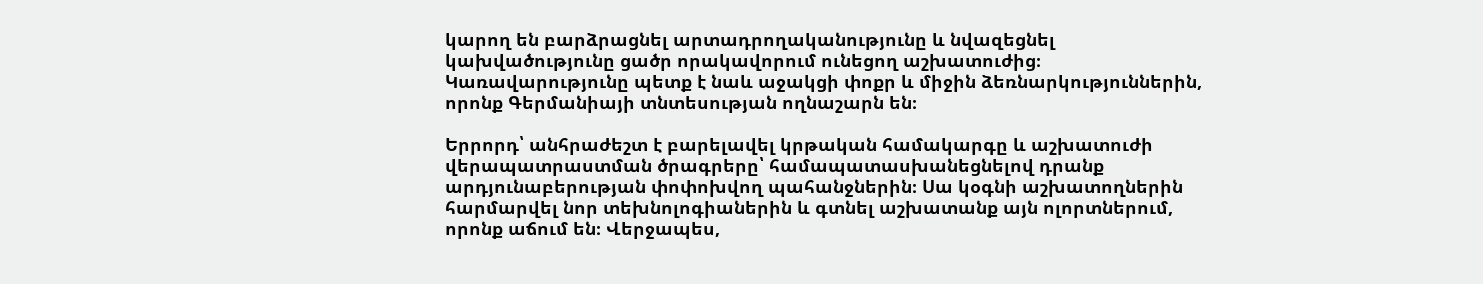կարող են բարձրացնել արտադրողականությունը և նվազեցնել կախվածությունը ցածր որակավորում ունեցող աշխատուժից։ Կառավարությունը պետք է նաև աջակցի փոքր և միջին ձեռնարկություններին, որոնք Գերմանիայի տնտեսության ողնաշարն են։

Երրորդ՝ անհրաժեշտ է բարելավել կրթական համակարգը և աշխատուժի վերապատրաստման ծրագրերը՝ համապատասխանեցնելով դրանք արդյունաբերության փոփոխվող պահանջներին։ Սա կօգնի աշխատողներին հարմարվել նոր տեխնոլոգիաներին և գտնել աշխատանք այն ոլորտներում, որոնք աճում են։ Վերջապես,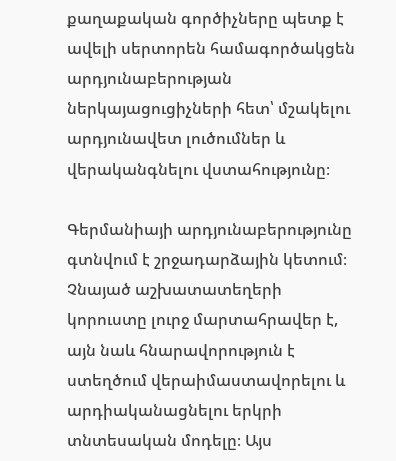քաղաքական գործիչները պետք է ավելի սերտորեն համագործակցեն արդյունաբերության ներկայացուցիչների հետ՝ մշակելու արդյունավետ լուծումներ և վերականգնելու վստահությունը։

Գերմանիայի արդյունաբերությունը գտնվում է շրջադարձային կետում։ Չնայած աշխատատեղերի կորուստը լուրջ մարտահրավեր է, այն նաև հնարավորություն է ստեղծում վերաիմաստավորելու և արդիականացնելու երկրի տնտեսական մոդելը։ Այս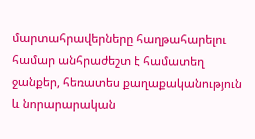մարտահրավերները հաղթահարելու համար անհրաժեշտ է համատեղ ջանքեր, հեռատես քաղաքականություն և նորարարական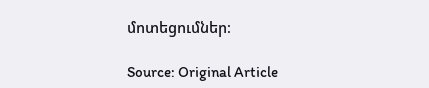մոտեցումներ։

Source: Original Article